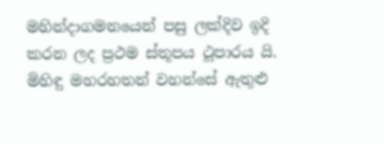මහින්දාගමනයෙන් පසු ලක්දිව ඉදි කරන ලද ප්‍රථම ස්තූපය ථූපාරය යි. මිහිඳු මහරහතන් වහන්සේ ඇතුළු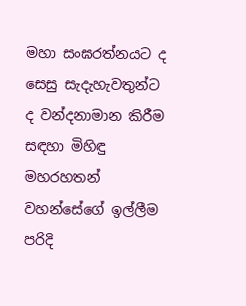මහා සංඝරත්නයට ද සෙසු සැදැහැවතුන්ට ද වන්දනාමාන කිරීම සඳහා මිහිඳු මහරහතන් වහන්සේගේ ඉල්ලීම පරිදි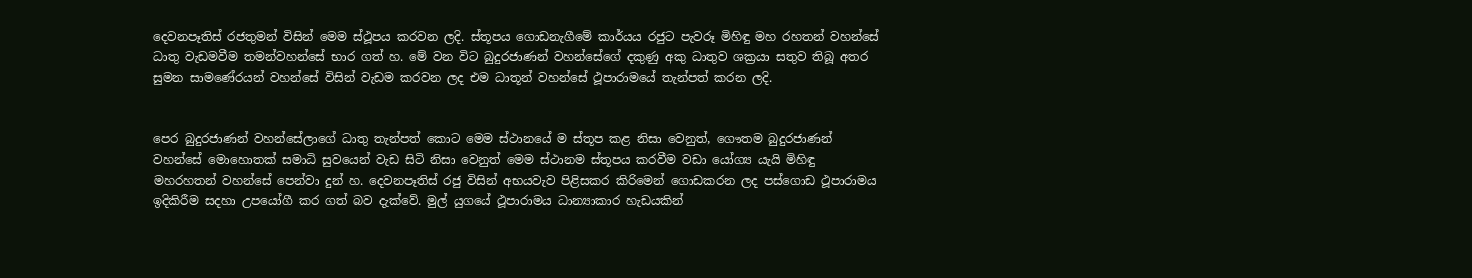දෙවනපෑතිස් රජතුමන් විසින් මෙම ස්ථූපය කරවන ලදි. ස්තූපය ගොඩනැගීමේ කාර්යය රජුට පැවරූ මිහිඳු මහ රහතන් වහන්සේ ධාතු වැඩමවීම තමන්වහන්සේ භාර ගත් හ. මේ වන විට බුදුරජාණන් වහන්සේගේ දකුණු අකු ධාතුව ශක්‍රයා සතුව තිබූ අතර සුමන සාමණේරයන් වහන්සේ විසින් වැඩම කරවන ලද එම ධාතූන් වහන්සේ ථූපාරාමයේ තැන්පත් කරන ලදි.


පෙර බුදුරජාණන් වහන්සේලාගේ ධාතු තැන්පත් කොට මෙම ස්ථානයේ ම ස්තූප කළ නිසා වෙනුත්, ගෞතම බුදුරජාණන් වහන්සේ මොහොතක් සමාධි සුවයෙන් වැඩ සිටි නිසා වෙනුත් මෙම ස්ථානම ස්තූපය කරවීම වඩා යෝග්‍ය යැයි මිහිඳු මහරහතන් වහන්සේ පෙන්වා දුන් හ. දෙවනපෑතිස් රජු විසින් අභයවැව පිළිසකර කිරිමෙන් ගොඩකරන ලද පස්ගොඩ ථූපාරාමය ඉදිකිරීම සදහා උපයෝගී කර ගත් බව දැක්වේ. මුල් යුගයේ ථූපාරාමය ධාන්‍යාකාර හැඩයකින්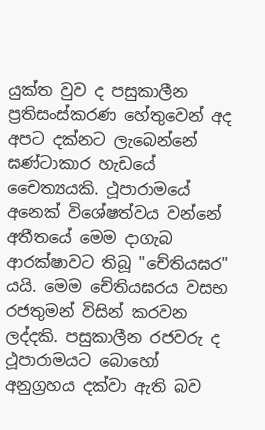යුක්ත වුව ද පසුකාලීන ප්‍රතිසංස්කරණ හේතුවෙන් අද අපට දක්නට ලැබෙන්නේ ඝණ්ටාකාර හැඩයේ චෛත්‍යයකි. ථූපාරාමයේ අනෙක් විශේෂත්වය වන්නේ අතීතයේ මෙම දාගැබ ආරක්ෂාවට තිබූ "චේතියඝර" යයි. මෙම චේතියඝරය වසභ රජතුමන් විසින් කරවන ලද්දකි. පසුකාලීන රජවරු ද ථූපාරාමයට බොහෝ අනුග්‍රහය දක්වා ඇති බව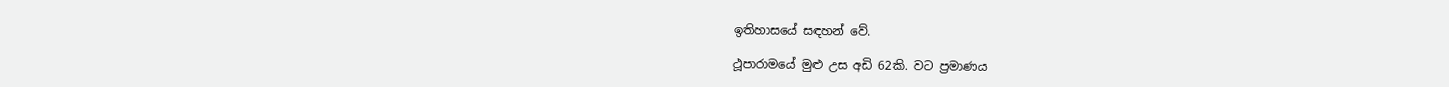ඉතිහාසයේ සඳහන් වේ.

ථූපාරාමයේ මුළු උස අඩි 62කි. වට ප්‍රමාණය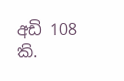අඩි 108 කි.